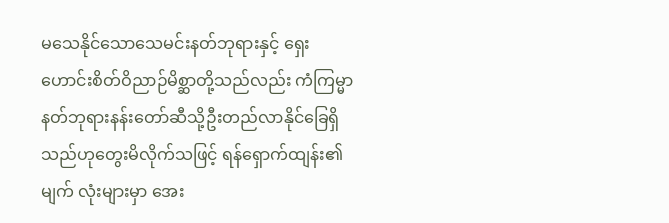မသေနိုင်သောသေမင်းနတ်ဘုရားနှင့် ရှေးဟောင်းစိတ်ဝိညာဉ်မိစ္ဆာတို့သည်လည်း ကံကြမ္မာ နတ်ဘုရားနန်းတော်ဆီသို့ဦးတည်လာနိုင်ခြေရှိသည်ဟုတွေးမိလိုက်သဖြင့် ရန်ရှောက်ထျန်း၏ မျက် လုံးများမှာ အေး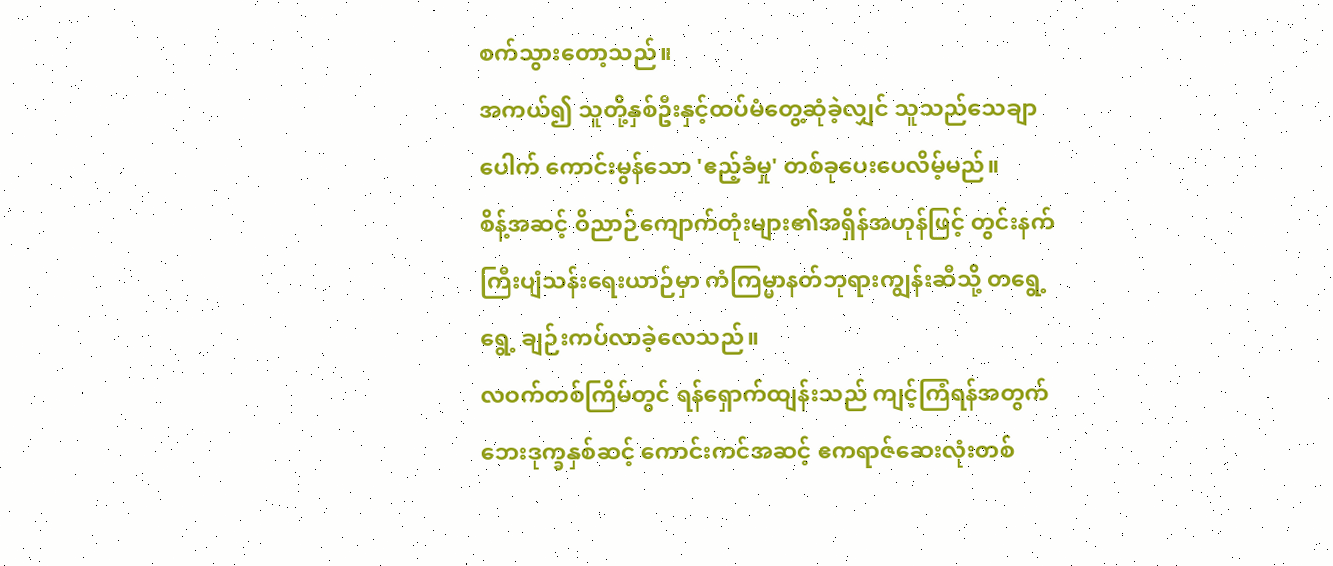စက်သွားတော့သည်။
အကယ်၍ သူတို့နှစ်ဦးနှင့်ထပ်မံတွေ့ဆုံခဲ့လျှင် သူသည်သေချာပေါက် ကောင်းမွန်သော 'ဧည့်ခံမှု' တစ်ခုပေးပေလိမ့်မည်။
စိန့်အဆင့် ဝိညာဉ်ကျောက်တုံးများ၏အရှိန်အဟုန်ဖြင့် တွင်းနက်ကြီးပျံသန်းရေးယာဉ်မှာ ကံကြမ္မာနတ်ဘုရားကျွန်းဆီသို့ တရွေ့ရွေ့ ချဉ်းကပ်လာခဲ့လေသည်။
လဝက်တစ်ကြိမ်တွင် ရန်ရှောက်ထျန်းသည် ကျင့်ကြံရန်အတွက် ဘေးဒုက္ခနှစ်ဆင့် ကောင်းကင်အဆင့် ဧကရာဇ်ဆေးလုံးတစ်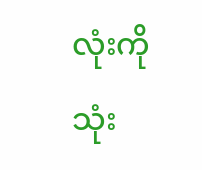လုံးကို သုံး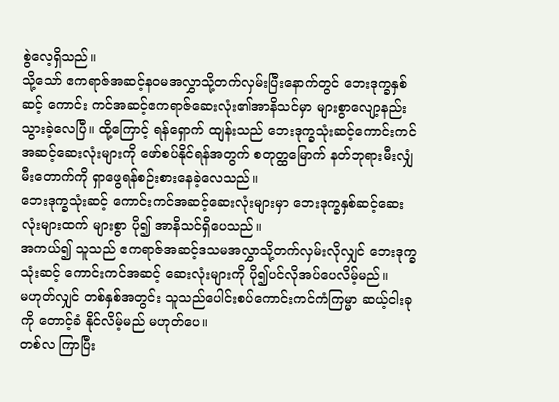စွဲလေ့ရှိသည်။
သို့သော် ဧကရာဇ်အဆင့်နဝမအလွှာသို့တက်လှမ်းပြီးနောက်တွင် ဘေးဒုက္ခနှစ်ဆင့် ကောင်း ကင်အဆင့်ဧကရာဇ်ဆေးလုံး၏အာနိသင်မှာ များစွာလျော့နည်းသွားခဲ့လေပြီ။ ထို့ကြောင့် ရန်ရှောက် ထျန်းသည် ဘေးဒုက္ခသုံးဆင့်ကောင်းကင်အဆင့်ဆေးလုံးများကို ဖော်စပ်နိုင်ရန်အတွက် စတုတ္ထမြောက် နတ်ဘုရားမီးလျှံမီးတောက်ကို ရှာဖွေရန်စဉ်းစားနေခဲ့လေသည်။
ဘေးဒုက္ခသုံးဆင့် ကောင်းကင်အဆင့်ဆေးလုံးများမှာ ဘေးဒုက္ခနှစ်ဆင့်ဆေးလုံးများထက် များစွာ ပို၍ အာနိသင်ရှိပေသည်။
အကယ်၍ သူသည် ဧကရာဇ်အဆင့်ဒသမအလွှာသို့တက်လှမ်းလိုလျှင် ဘေးဒုက္ခသုံးဆင့် ကောင်းကင်အဆင့် ဆေးလုံးများကို ပို၍ပင်လိုအပ်ပေလိမ့်မည်။
မဟုတ်လျှင် တစ်နှစ်အတွင်း သူသည်ပေါင်းစပ်ကောင်းကင်ကံကြမ္မာ ဆယ့်ငါးခုကို တောင့်ခံ နိုင်လိမ့်မည် မဟုတ်ပေ။
တစ်လ ကြာပြီး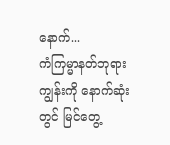နောက်...
ကံကြမ္မာနတ်ဘုရားကျွန်းကို နောက်ဆုံးတွင် မြင်တွေ့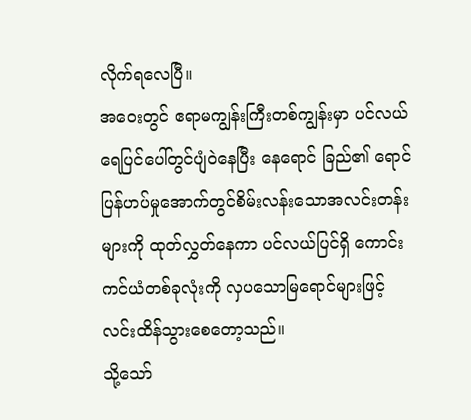လိုက်ရလေပြီ။
အဝေးတွင် ဧရာမကျွန်းကြီးတစ်ကျွန်းမှာ ပင်လယ်ရေပြင်ပေါ်တွင်ပျံဝဲနေပြီး နေရောင် ခြည်၏ ရောင်ပြန်ဟပ်မှုအောက်တွင်စိမ်းလန်းသောအလင်းတန်းများကို ထုတ်လွှတ်နေကာ ပင်လယ်ပြင်ရှိ ကောင်းကင်ယံတစ်ခုလုံးကို လှပသောမြရောင်များဖြင့်လင်းထိန်သွားစေတော့သည်။
သို့သော်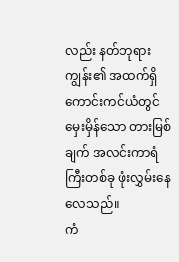လည်း နတ်ဘုရားကျွန်း၏ အထက်ရှိ ကောင်းကင်ယံတွင် မှေးမှိန်သော တားမြစ်ချက် အလင်းကာရံကြီးတစ်ခု ဖုံးလွှမ်းနေလေသည်။
ကံ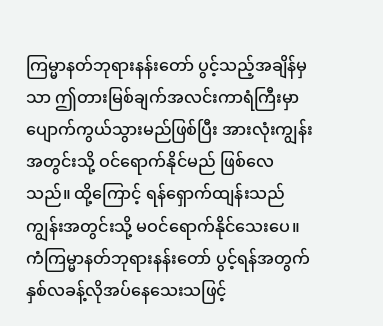ကြမ္မာနတ်ဘုရားနန်းတော် ပွင့်သည့်အချိန်မှသာ ဤတားမြစ်ချက်အလင်းကာရံကြီးမှာ ပျောက်ကွယ်သွားမည်ဖြစ်ပြီး အားလုံးကျွန်းအတွင်းသို့ ဝင်ရောက်နိုင်မည် ဖြစ်လေသည်။ ထို့ကြောင့် ရန်ရှောက်ထျန်းသည် ကျွန်းအတွင်းသို့ မဝင်ရောက်နိုင်သေးပေ။
ကံကြမ္မာနတ်ဘုရားနန်းတော် ပွင့်ရန်အတွက်နှစ်လခန့်လိုအပ်နေသေးသဖြင့်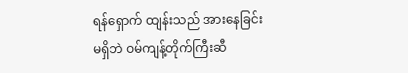ရန်ရှောက် ထျန်းသည် အားနေခြင်း မရှိဘဲ ဝမ်ကျန့်တိုက်ကြီးဆီ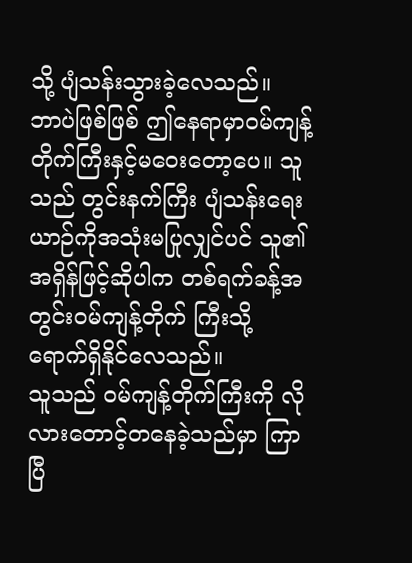သို့ ပျံသန်းသွားခဲ့လေသည်။
ဘာပဲဖြစ်ဖြစ် ဤနေရာမှာဝမ်ကျန့်တိုက်ကြီးနှင့်မဝေးတော့ပေ။ သူသည် တွင်းနက်ကြီး ပျံသန်းရေးယာဉ်ကိုအသုံးမပြုလျှင်ပင် သူ၏အရှိန်ဖြင့်ဆိုပါက တစ်ရက်ခန့်အတွင်းဝမ်ကျန့်တိုက် ကြီးသို့ ရောက်ရှိနိုင်လေသည်။
သူသည် ဝမ်ကျန့်တိုက်ကြီးကို လိုလားတောင့်တနေခဲ့သည်မှာ ကြာပြီ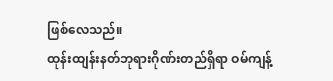ဖြစ်လေသည်။
ထုန်းထျန်းနတ်ဘုရားဂိုဏ်းတည်ရှိရာ ဝမ်ကျန့်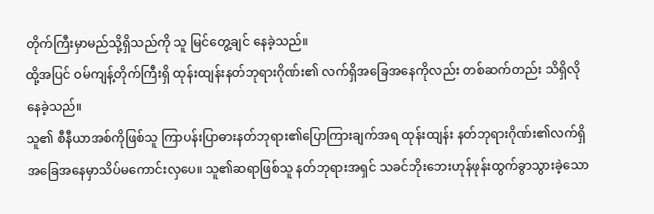တိုက်ကြီးမှာမည်သို့ရှိသည်ကို သူ မြင်တွေ့ချင် နေခဲ့သည်။
ထို့အပြင် ဝမ်ကျန့်တိုက်ကြီးရှိ ထုန်းထျန်းနတ်ဘုရားဂိုဏ်း၏ လက်ရှိအခြေအနေကိုလည်း တစ်ဆက်တည်း သိရှိလိုနေခဲ့သည်။
သူ၏ စီနီယာအစ်ကိုဖြစ်သူ ကြာပန်းပြာဓားနတ်ဘုရား၏ပြောကြားချက်အရ ထုန်းထျန်း နတ်ဘုရားဂိုဏ်း၏လက်ရှိအခြေအနေမှာသိပ်မကောင်းလှပေ။ သူ၏ဆရာဖြစ်သူ နတ်ဘုရားအရှင် သခင်ဘိုးဘေးဟုန်ဖုန်းထွက်ခွာသွားခဲ့သော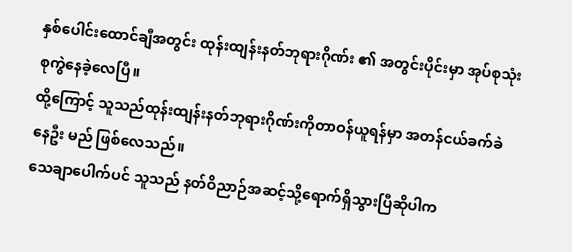နှစ်ပေါင်းထောင်ချီအတွင်း ထုန်းထျန်းနတ်ဘုရားဂိုဏ်း ၏ အတွင်းပိုင်းမှာ အုပ်စုသုံးစုကွဲနေခဲ့လေပြီ။
ထို့ကြောင့် သူသည်ထုန်းထျန်းနတ်ဘုရားဂိုဏ်းကိုတာဝန်ယူရန်မှာ အတန်ငယ်ခက်ခဲနေဦး မည် ဖြစ်လေသည်။
သေချာပေါက်ပင် သူသည် နတ်ဝိညာဉ်အဆင့်သို့ရောက်ရှိသွားပြီဆိုပါက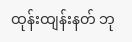ထုန်းထျန်းနတ် ဘု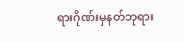ရားဂိုဏ်းမှနတ်ဘုရား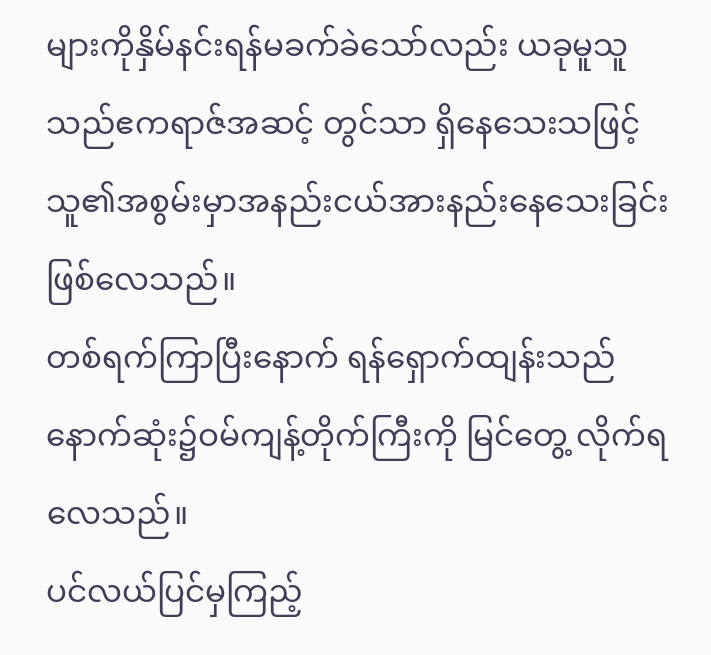များကိုနှိမ်နင်းရန်မခက်ခဲသော်လည်း ယခုမူသူသည်ဧကရာဇ်အဆင့် တွင်သာ ရှိနေသေးသဖြင့် သူ၏အစွမ်းမှာအနည်းငယ်အားနည်းနေသေးခြင်း ဖြစ်လေသည်။
တစ်ရက်ကြာပြီးနောက် ရန်ရှောက်ထျန်းသည် နောက်ဆုံး၌ဝမ်ကျန့်တိုက်ကြီးကို မြင်တွေ့ လိုက်ရလေသည်။
ပင်လယ်ပြင်မှကြည့်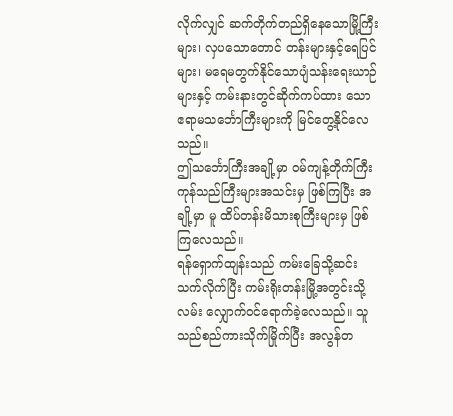လိုက်လျှင် ဆက်တိုက်တည်ရှိနေသောမြို့ကြီးများ၊ လှပသောတောင် တန်းများနှင့်ရေပြင်များ၊ မရေမတွက်နိုင်သောပျံသန်းရေးယာဉ်များနှင့် ကမ်းနားတွင်ဆိုက်ကပ်ထား သော ဧရာမသင်္ဘောကြီးများကို မြင်တွေ့နိုင်လေသည်။
ဤသင်္ဘောကြီးအချို့မှာ ဝမ်ကျန့်တိုက်ကြီးကုန်သည်ကြီးများအသင်းမှ ဖြစ်ကြပြီး အချို့မှာ မူ ထိပ်တန်းမိသားစုကြီးများမှ ဖြစ်ကြလေသည်။
ရန်ရှောက်ထျန်းသည် ကမ်းခြေသို့ဆင်းသက်လိုက်ပြီး ကမ်းရိုးတန်းမြို့အတွင်းသို့ လမ်း လျှောက်ဝင်ရောက်ခဲ့လေသည်။ သူသည်စည်ကားသိုက်မြိုက်ပြီး အလွန်တ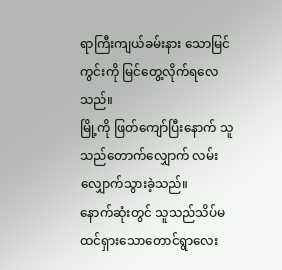ရာကြီးကျယ်ခမ်းနား သောမြင်ကွင်းကို မြင်တွေ့လိုက်ရလေသည်။
မြို့ကို ဖြတ်ကျော်ပြီးနောက် သူသည်တောက်လျှောက် လမ်းလျှောက်သွားခဲ့သည်။
နောက်ဆုံးတွင် သူသည်သိပ်မထင်ရှားသောတောင်ရွာလေး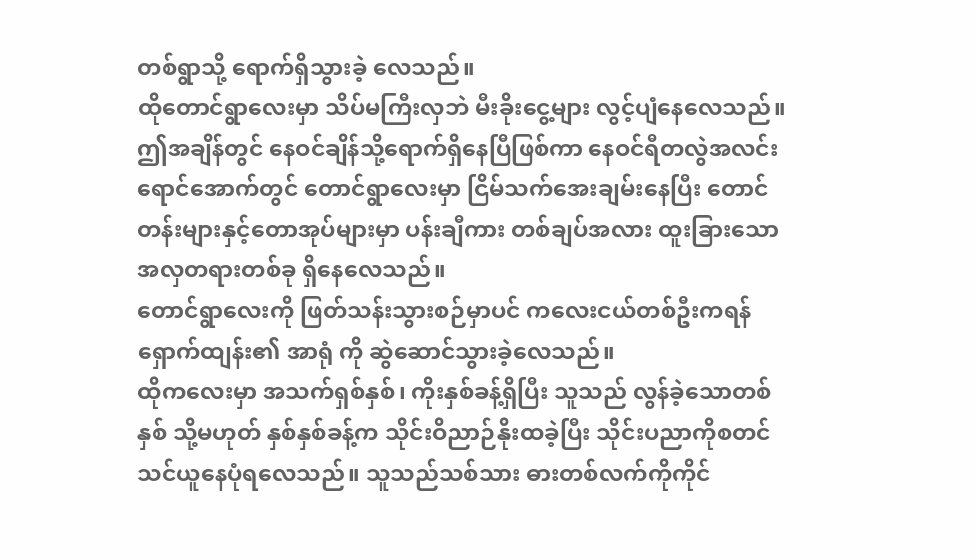တစ်ရွာသို့ ရောက်ရှိသွားခဲ့ လေသည်။
ထိုတောင်ရွာလေးမှာ သိပ်မကြီးလှဘဲ မီးခိုးငွေ့များ လွင့်ပျံနေလေသည်။
ဤအချိန်တွင် နေဝင်ချိန်သို့ရောက်ရှိနေပြီဖြစ်ကာ နေဝင်ရီတလွဲအလင်းရောင်အောက်တွင် တောင်ရွာလေးမှာ ငြိမ်သက်အေးချမ်းနေပြီး တောင်တန်းများနှင့်တောအုပ်များမှာ ပန်းချီကား တစ်ချပ်အလား ထူးခြားသောအလှတရားတစ်ခု ရှိနေလေသည်။
တောင်ရွာလေးကို ဖြတ်သန်းသွားစဉ်မှာပင် ကလေးငယ်တစ်ဦးကရန်ရှောက်ထျန်း၏ အာရုံ ကို ဆွဲဆောင်သွားခဲ့လေသည်။
ထိုကလေးမှာ အသက်ရှစ်နှစ်၊ ကိုးနှစ်ခန့်ရှိပြီး သူသည် လွန်ခဲ့သောတစ်နှစ် သို့မဟုတ် နှစ်နှစ်ခန့်က သိုင်းဝိညာဉ်နိုးထခဲ့ပြီး သိုင်းပညာကိုစတင်သင်ယူနေပုံရလေသည်။ သူသည်သစ်သား ဓားတစ်လက်ကိုကိုင်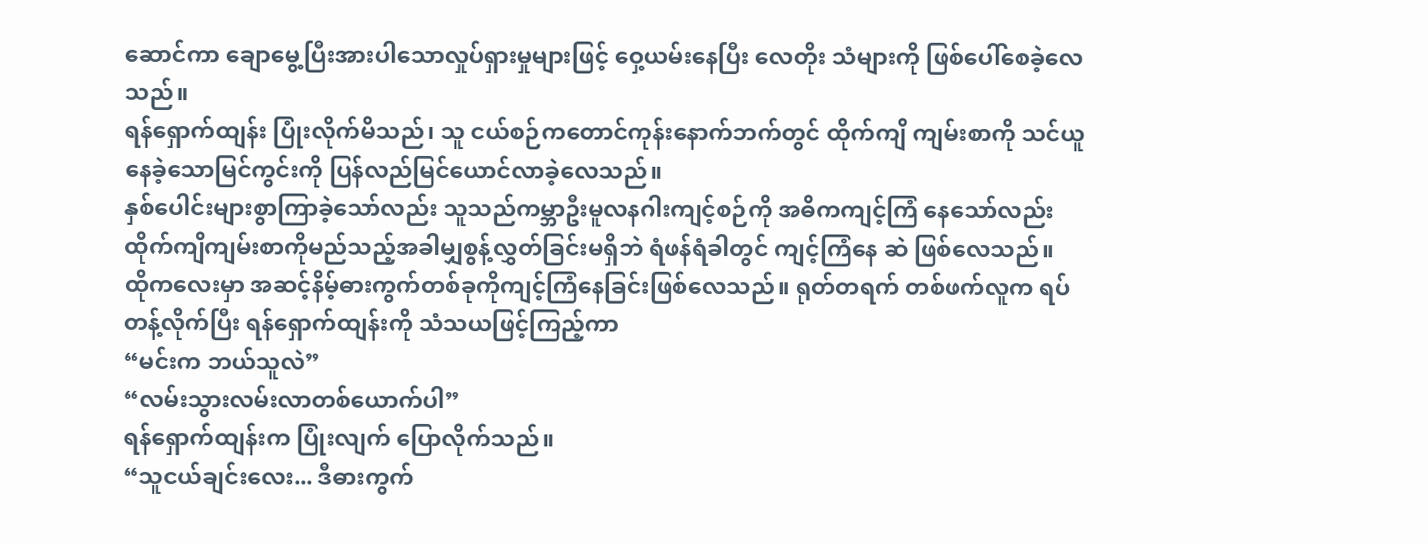ဆောင်ကာ ချောမွေ့ပြီးအားပါသောလှုပ်ရှားမှုများဖြင့် ဝှေ့ယမ်းနေပြီး လေတိုး သံများကို ဖြစ်ပေါ်စေခဲ့လေသည်။
ရန်ရှောက်ထျန်း ပြုံးလိုက်မိသည်၊ သူ ငယ်စဉ်ကတောင်ကုန်းနောက်ဘက်တွင် ထိုက်ကျိ ကျမ်းစာကို သင်ယူနေခဲ့သောမြင်ကွင်းကို ပြန်လည်မြင်ယောင်လာခဲ့လေသည်။
နှစ်ပေါင်းများစွာကြာခဲ့သော်လည်း သူသည်ကမ္ဘာဦးမူလနဂါးကျင့်စဉ်ကို အဓိကကျင့်ကြံ နေသော်လည်း ထိုက်ကျိကျမ်းစာကိုမည်သည့်အခါမျှစွန့်လွှတ်ခြင်းမရှိဘဲ ရံဖန်ရံခါတွင် ကျင့်ကြံနေ ဆဲ ဖြစ်လေသည်။
ထိုကလေးမှာ အဆင့်နိမ့်ဓားကွက်တစ်ခုကိုကျင့်ကြံနေခြင်းဖြစ်လေသည်။ ရုတ်တရက် တစ်ဖက်လူက ရပ်တန့်လိုက်ပြီး ရန်ရှောက်ထျန်းကို သံသယဖြင့်ကြည့်ကာ
“မင်းက ဘယ်သူလဲ”
“လမ်းသွားလမ်းလာတစ်ယောက်ပါ”
ရန်ရှောက်ထျန်းက ပြုံးလျက် ပြောလိုက်သည်။
“သူငယ်ချင်းလေး... ဒီဓားကွက်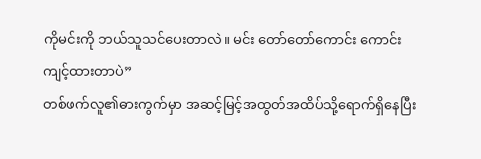ကိုမင်းကို ဘယ်သူသင်ပေးတာလဲ။ မင်း တော်တော်ကောင်း ကောင်းကျင့်ထားတာပဲ”
တစ်ဖက်လူ၏ဓားကွက်မှာ အဆင့်မြင့်အထွတ်အထိပ်သို့ရောက်ရှိနေပြီး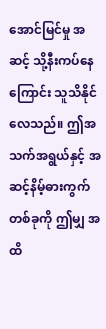အောင်မြင်မှု အဆင့် သို့နီးကပ်နေကြောင်း သူသိနိုင်လေသည်။ ဤအသက်အရွယ်နှင့် အဆင့်နိမ့်ဓားကွက်တစ်ခုကို ဤမျှ အထိ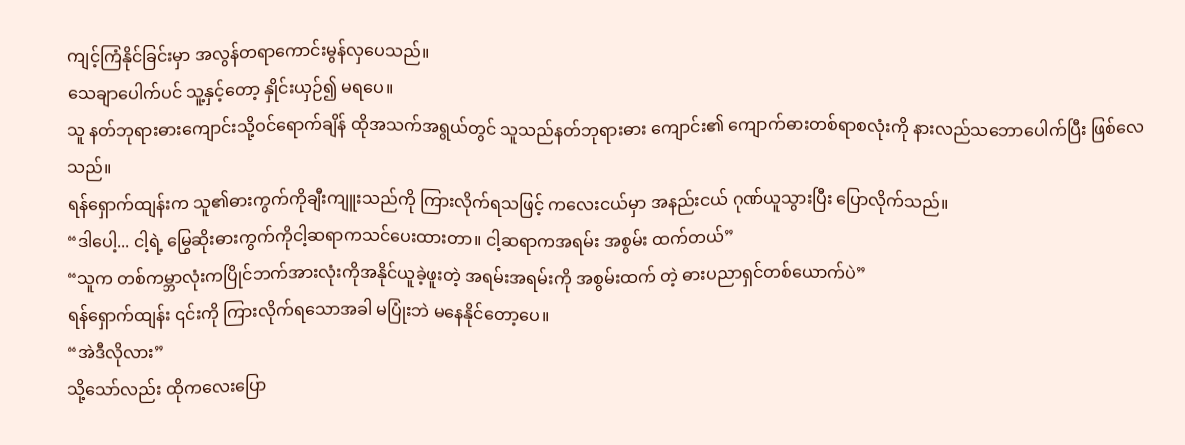ကျင့်ကြံနိုင်ခြင်းမှာ အလွန်တရာကောင်းမွန်လှပေသည်။
သေချာပေါက်ပင် သူ့နှင့်တော့ နှိုင်းယှဉ်၍ မရပေ။
သူ နတ်ဘုရားဓားကျောင်းသို့ဝင်ရောက်ချိန် ထိုအသက်အရွယ်တွင် သူသည်နတ်ဘုရားဓား ကျောင်း၏ ကျောက်ဓားတစ်ရာစလုံးကို နားလည်သဘောပေါက်ပြီး ဖြစ်လေသည်။
ရန်ရှောက်ထျန်းက သူ၏ဓားကွက်ကိုချီးကျူးသည်ကို ကြားလိုက်ရသဖြင့် ကလေးငယ်မှာ အနည်းငယ် ဂုဏ်ယူသွားပြီး ပြောလိုက်သည်။
“ဒါပေါ့... ငါ့ရဲ့ မြွေဆိုးဓားကွက်ကိုငါ့ဆရာကသင်ပေးထားတာ။ ငါ့ဆရာကအရမ်း အစွမ်း ထက်တယ်”
“သူက တစ်ကမ္ဘာလုံးကပြိုင်ဘက်အားလုံးကိုအနိုင်ယူခဲ့ဖူးတဲ့ အရမ်းအရမ်းကို အစွမ်းထက် တဲ့ ဓားပညာရှင်တစ်ယောက်ပဲ”
ရန်ရှောက်ထျန်း ၎င်းကို ကြားလိုက်ရသောအခါ မပြုံးဘဲ မနေနိုင်တော့ပေ။
“အဲဒီလိုလား”
သို့သော်လည်း ထိုကလေးပြော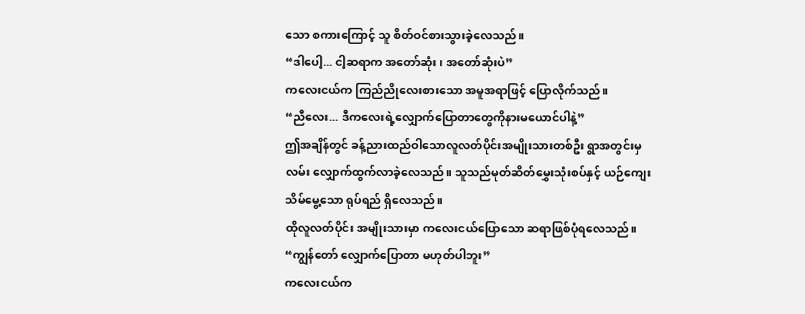သော စကားကြောင့် သူ စိတ်ဝင်စားသွားခဲ့လေသည်။
“ဒါပေါ့... ငါ့ဆရာက အတော်ဆုံး၊ အတော်ဆုံးပဲ”
ကလေးငယ်က ကြည်ညိုလေးစားသော အမူအရာဖြင့် ပြောလိုက်သည်။
“ညီလေး... ဒီကလေးရဲ့လျှောက်ပြောတာတွေကိုနားမယောင်ပါနဲ့”
ဤအချိန်တွင် ခန့်ညားထည်ဝါသောလူလတ်ပိုင်းအမျိုးသားတစ်ဦး ရွာအတွင်းမှ လမ်း လျှောက်ထွက်လာခဲ့လေသည်။ သူသည်မုတ်ဆိတ်မွှေးသုံးစပ်နှင့် ယဉ်ကျေးသိမ်မွေ့သော ရုပ်ရည် ရှိလေသည်။
ထိုလူလတ်ပိုင်း အမျိုးသားမှာ ကလေးငယ်ပြောသော ဆရာဖြစ်ပုံရလေသည်။
“ကျွန်တော် လျှောက်ပြောတာ မဟုတ်ပါဘူး”
ကလေးငယ်က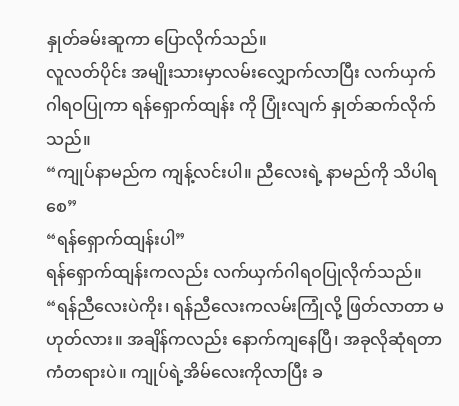နှုတ်ခမ်းဆူကာ ပြောလိုက်သည်။
လူလတ်ပိုင်း အမျိုးသားမှာလမ်းလျှောက်လာပြီး လက်ယှက်ဂါရဝပြုကာ ရန်ရှောက်ထျန်း ကို ပြုံးလျက် နှုတ်ဆက်လိုက်သည်။
“ကျုပ်နာမည်က ကျန့်လင်းပါ။ ညီလေးရဲ့ နာမည်ကို သိပါရစေ”
“ရန်ရှောက်ထျန်းပါ”
ရန်ရှောက်ထျန်းကလည်း လက်ယှက်ဂါရဝပြုလိုက်သည်။
“ရန်ညီလေးပဲကိုး၊ ရန်ညီလေးကလမ်းကြုံလို့ ဖြတ်လာတာ မဟုတ်လား။ အချိန်ကလည်း နောက်ကျနေပြီ၊ အခုလိုဆုံရတာကံတရားပဲ။ ကျုပ်ရဲ့အိမ်လေးကိုလာပြီး ခ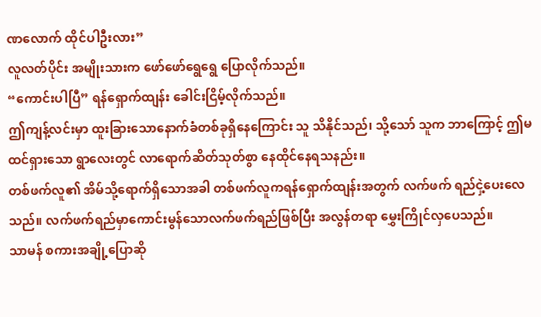ဏလောက် ထိုင်ပါဦးလား”
လူလတ်ပိုင်း အမျိုးသားက ဖော်ဖော်ရွေရွေ ပြောလိုက်သည်။
“ကောင်းပါပြီ” ရန်ရှောက်ထျန်း ခေါင်းငြိမ့်လိုက်သည်။
ဤကျန့်လင်းမှာ ထူးခြားသောနောက်ခံတစ်ခုရှိနေကြောင်း သူ သိနိုင်သည်၊ သို့သော် သူက ဘာကြောင့် ဤမထင်ရှားသော ရွာလေးတွင် လာရောက်ဆိတ်သုတ်စွာ နေထိုင်နေရသနည်း။
တစ်ဖက်လူ၏ အိမ်သို့ရောက်ရှိသောအခါ တစ်ဖက်လူကရန်ရှောက်ထျန်းအတွက် လက်ဖက် ရည်ငှဲ့ပေးလေသည်။ လက်ဖက်ရည်မှာကောင်းမွန်သောလက်ဖက်ရည်ဖြစ်ပြီး အလွန်တရာ မွှေးကြိုင်လှပေသည်။
သာမန် စကားအချို့ပြောဆို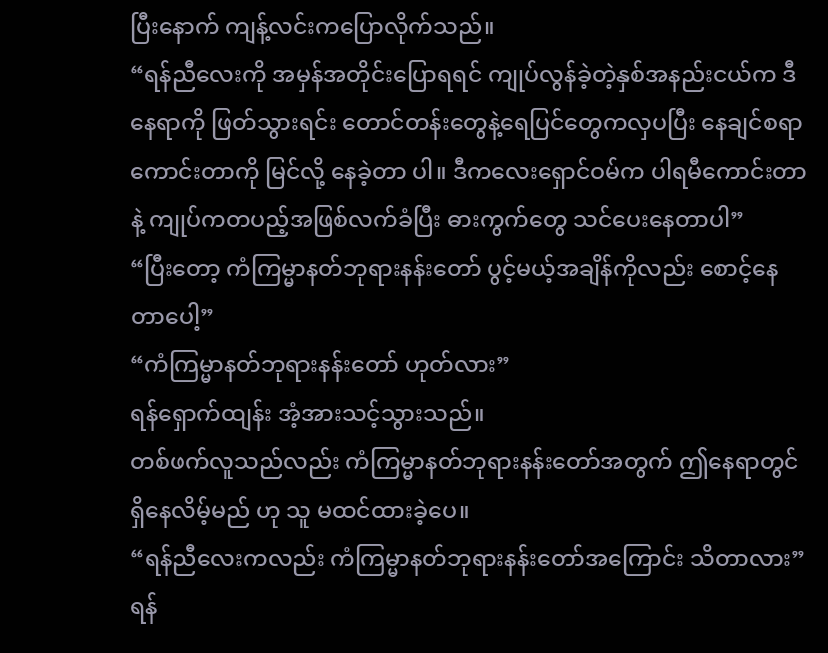ပြီးနောက် ကျန့်လင်းကပြောလိုက်သည်။
“ရန်ညီလေးကို အမှန်အတိုင်းပြောရရင် ကျုပ်လွန်ခဲ့တဲ့နှစ်အနည်းငယ်က ဒီနေရာကို ဖြတ်သွားရင်း တောင်တန်းတွေနဲ့ရေပြင်တွေကလှပပြီး နေချင်စရာကောင်းတာကို မြင်လို့ နေခဲ့တာ ပါ။ ဒီကလေးရှောင်ဝမ်က ပါရမီကောင်းတာနဲ့ ကျုပ်ကတပည့်အဖြစ်လက်ခံပြီး ဓားကွက်တွေ သင်ပေးနေတာပါ”
“ပြီးတော့ ကံကြမ္မာနတ်ဘုရားနန်းတော် ပွင့်မယ့်အချိန်ကိုလည်း စောင့်နေတာပေါ့”
“ကံကြမ္မာနတ်ဘုရားနန်းတော် ဟုတ်လား”
ရန်ရှောက်ထျန်း အံ့အားသင့်သွားသည်။
တစ်ဖက်လူသည်လည်း ကံကြမ္မာနတ်ဘုရားနန်းတော်အတွက် ဤနေရာတွင် ရှိနေလိမ့်မည် ဟု သူ မထင်ထားခဲ့ပေ။
“ရန်ညီလေးကလည်း ကံကြမ္မာနတ်ဘုရားနန်းတော်အကြောင်း သိတာလား”
ရန်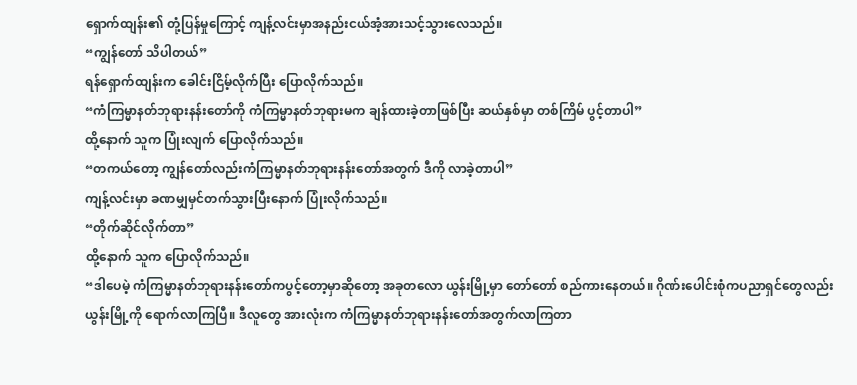ရှောက်ထျန်း၏ တုံ့ပြန်မှုကြောင့် ကျန့်လင်းမှာအနည်းငယ်အံ့အားသင့်သွားလေသည်။
“ကျွန်တော် သိပါတယ်”
ရန်ရှောက်ထျန်းက ခေါင်းငြိမ့်လိုက်ပြီး ပြောလိုက်သည်။
“ကံကြမ္မာနတ်ဘုရားနန်းတော်ကို ကံကြမ္မာနတ်ဘုရားမက ချန်ထားခဲ့တာဖြစ်ပြီး ဆယ်နှစ်မှာ တစ်ကြိမ် ပွင့်တာပါ”
ထို့နောက် သူက ပြုံးလျက် ပြောလိုက်သည်။
“တကယ်တော့ ကျွန်တော်လည်းကံကြမ္မာနတ်ဘုရားနန်းတော်အတွက် ဒီကို လာခဲ့တာပါ”
ကျန့်လင်းမှာ ခဏမျှမှင်တက်သွားပြီးနောက် ပြုံးလိုက်သည်။
“တိုက်ဆိုင်လိုက်တာ”
ထို့နောက် သူက ပြောလိုက်သည်။
“ဒါပေမဲ့ ကံကြမ္မာနတ်ဘုရားနန်းတော်ကပွင့်တော့မှာဆိုတော့ အခုတလော ယွန်းမြို့မှာ တော်တော် စည်ကားနေတယ်။ ဂိုဏ်းပေါင်းစုံကပညာရှင်တွေလည်း ယွန်းမြို့ကို ရောက်လာကြပြီ။ ဒီလူတွေ အားလုံးက ကံကြမ္မာနတ်ဘုရားနန်းတော်အတွက်လာကြတာ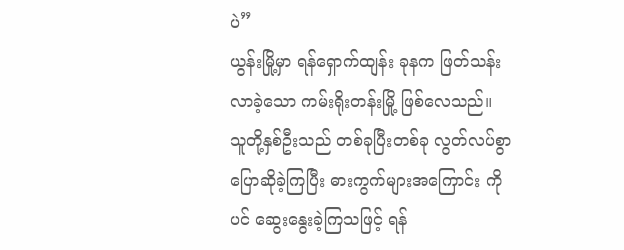ပဲ”
ယွန်းမြို့မှာ ရန်ရှောက်ထျန်း ခုနက ဖြတ်သန်းလာခဲ့သော ကမ်းရိုးတန်းမြို့ ဖြစ်လေသည်။
သူတို့နှစ်ဦးသည် တစ်ခုပြီးတစ်ခု လွတ်လပ်စွာပြောဆိုခဲ့ကြပြီး ဓားကွက်များအကြောင်း ကိုပင် ဆွေးနွေးခဲ့ကြသဖြင့် ရန်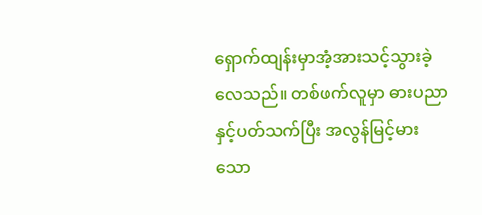ရှောက်ထျန်းမှာအံ့အားသင့်သွားခဲ့လေသည်။ တစ်ဖက်လူမှာ ဓားပညာနှင့်ပတ်သက်ပြီး အလွန်မြင့်မားသော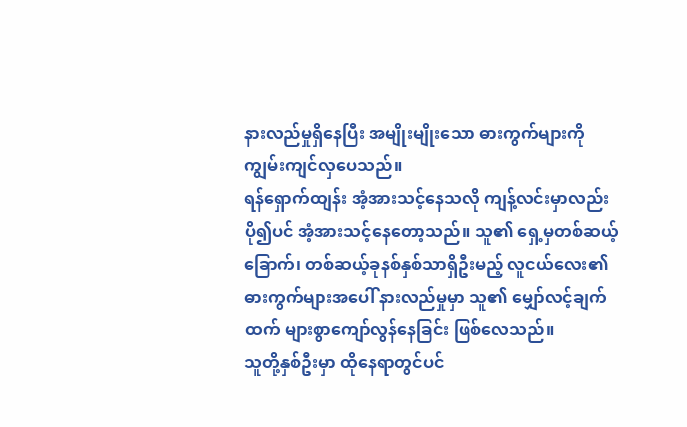နားလည်မှုရှိနေပြီး အမျိုးမျိုးသော ဓားကွက်များကို ကျွမ်းကျင်လှပေသည်။
ရန်ရှောက်ထျန်း အံ့အားသင့်နေသလို ကျန့်လင်းမှာလည်း ပို၍ပင် အံ့အားသင့်နေတော့သည်။ သူ၏ ရှေ့မှတစ်ဆယ့်ခြောက်၊ တစ်ဆယ့်ခုနစ်နှစ်သာရှိဦးမည့် လူငယ်လေး၏ ဓားကွက်များအပေါ် နားလည်မှုမှာ သူ၏ မျှော်လင့်ချက်ထက် များစွာကျော်လွန်နေခြင်း ဖြစ်လေသည်။
သူတို့နှစ်ဦးမှာ ထိုနေရာတွင်ပင်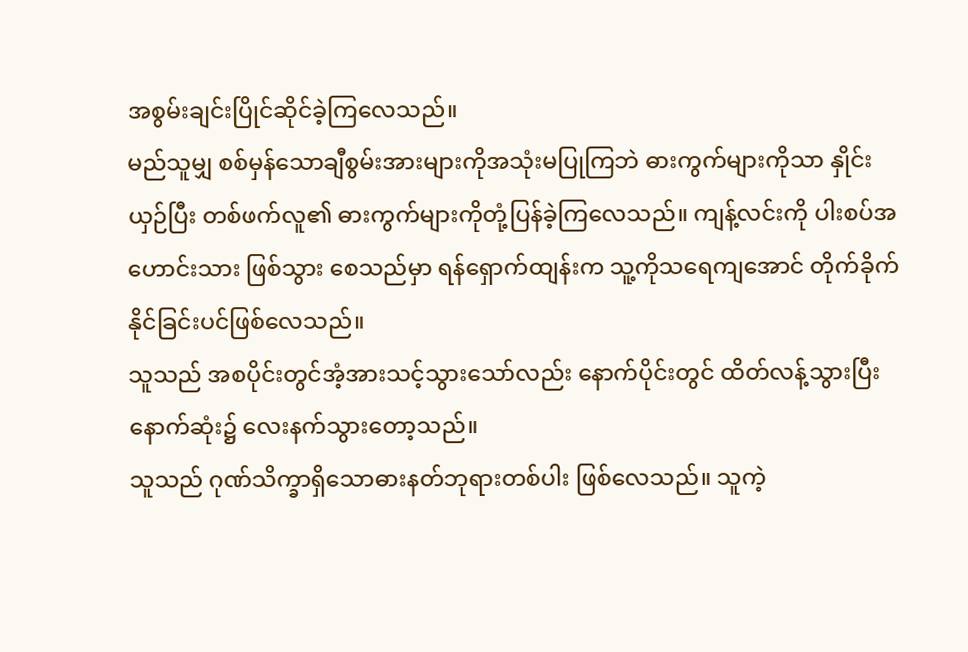အစွမ်းချင်းပြိုင်ဆိုင်ခဲ့ကြလေသည်။
မည်သူမျှ စစ်မှန်သောချီစွမ်းအားများကိုအသုံးမပြုကြဘဲ ဓားကွက်များကိုသာ နှိုင်းယှဉ်ပြီး တစ်ဖက်လူ၏ ဓားကွက်များကိုတုံ့ပြန်ခဲ့ကြလေသည်။ ကျန့်လင်းကို ပါးစပ်အဟောင်းသား ဖြစ်သွား စေသည်မှာ ရန်ရှောက်ထျန်းက သူ့ကိုသရေကျအောင် တိုက်ခိုက်နိုင်ခြင်းပင်ဖြစ်လေသည်။
သူသည် အစပိုင်းတွင်အံ့အားသင့်သွားသော်လည်း နောက်ပိုင်းတွင် ထိတ်လန့်သွားပြီး နောက်ဆုံး၌ လေးနက်သွားတော့သည်။
သူသည် ဂုဏ်သိက္ခာရှိသောဓားနတ်ဘုရားတစ်ပါး ဖြစ်လေသည်။ သူကဲ့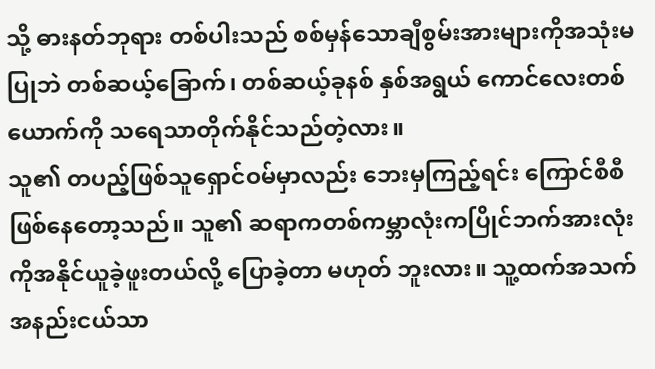သို့ ဓားနတ်ဘုရား တစ်ပါးသည် စစ်မှန်သောချီစွမ်းအားများကိုအသုံးမပြုဘဲ တစ်ဆယ့်ခြောက်၊ တစ်ဆယ့်ခုနစ် နှစ်အရွယ် ကောင်လေးတစ်ယောက်ကို သရေသာတိုက်နိုင်သည်တဲ့လား။
သူ၏ တပည့်ဖြစ်သူရှောင်ဝမ်မှာလည်း ဘေးမှကြည့်ရင်း ကြောင်စီစီဖြစ်နေတော့သည်။ သူ၏ ဆရာကတစ်ကမ္ဘာလုံးကပြိုင်ဘက်အားလုံးကိုအနိုင်ယူခဲ့ဖူးတယ်လို့ ပြောခဲ့တာ မဟုတ် ဘူးလား။ သူ့ထက်အသက်အနည်းငယ်သာ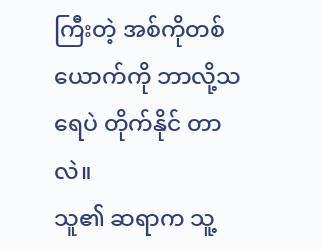ကြီးတဲ့ အစ်ကိုတစ်ယောက်ကို ဘာလို့သရေပဲ တိုက်နိုင် တာလဲ။
သူ၏ ဆရာက သူ့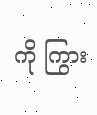ကို ကြွား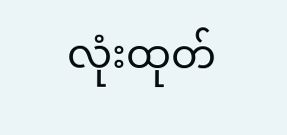လုံးထုတ်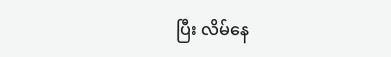ပြီး လိမ်နေ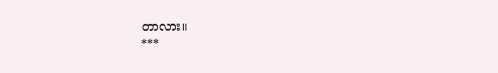တာလား။
***